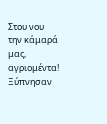Στου νου την κάμαρά μας, αγριομέντα! Ξύπνησαν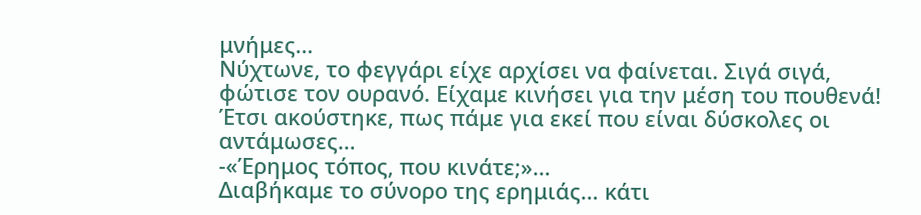μνήμες…
Νύχτωνε, το φεγγάρι είχε αρχίσει να φαίνεται. Σιγά σιγά, φώτισε τον ουρανό. Είχαμε κινήσει για την μέση του πουθενά! Έτσι ακούστηκε, πως πάμε για εκεί που είναι δύσκολες οι αντάμωσες…
-«Έρημος τόπος, που κινάτε;»…
Διαβήκαμε το σύνορο της ερημιάς… κάτι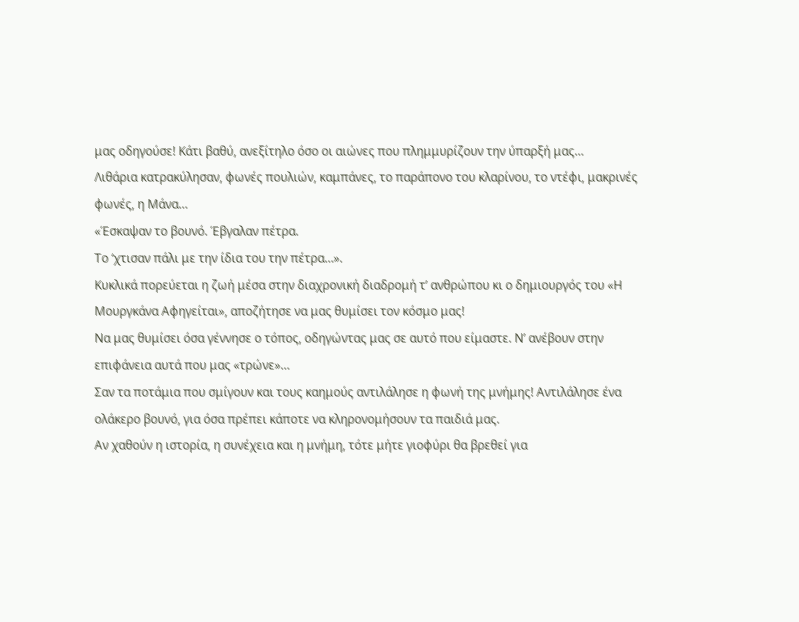μας οδηγούσε! Κάτι βαθύ, ανεξίτηλο όσο οι αιώνες που πλημμυρίζουν την ύπαρξή μας…
Λιθάρια κατρακύλησαν, φωνές πουλιών, καμπάνες, το παράπονο του κλαρίνου, το ντέφι, μακρινές φωνές, η Μάνα…
«Έσκαψαν το βουνό. Έβγαλαν πέτρα.
Το ‘χτισαν πάλι με την ίδια του την πέτρα…».
Κυκλικά πορεύεται η ζωή μέσα στην διαχρονική διαδρομή τ’ ανθρώπου κι ο δημιουργός του «Η Μουργκάνα Αφηγείται», αποζήτησε να μας θυμίσει τον κόσμο μας!
Να μας θυμίσει όσα γέννησε ο τόπος, οδηγώντας μας σε αυτό που είμαστε. Ν’ ανέβουν στην επιφάνεια αυτά που μας «τρώνε»…
Σαν τα ποτάμια που σμίγουν και τους καημούς αντιλάλησε η φωνή της μνήμης! Αντιλάλησε ένα ολάκερο βουνό, για όσα πρέπει κάποτε να κληρονομήσουν τα παιδιά μας.
Αν χαθούν η ιστορία, η συνέχεια και η μνήμη, τότε μήτε γιοφύρι θα βρεθεί για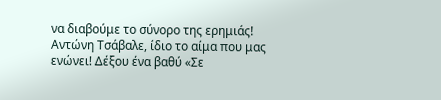να διαβούμε το σύνορο της ερημιάς!
Αντώνη Τσάβαλε, ίδιο το αίμα που μας ενώνει! Δέξου ένα βαθύ «Σε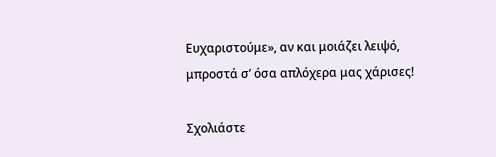Ευχαριστούμε», αν και μοιάζει λειψό, μπροστά σ’ όσα απλόχερα μας χάρισες!

Σχολιάστε